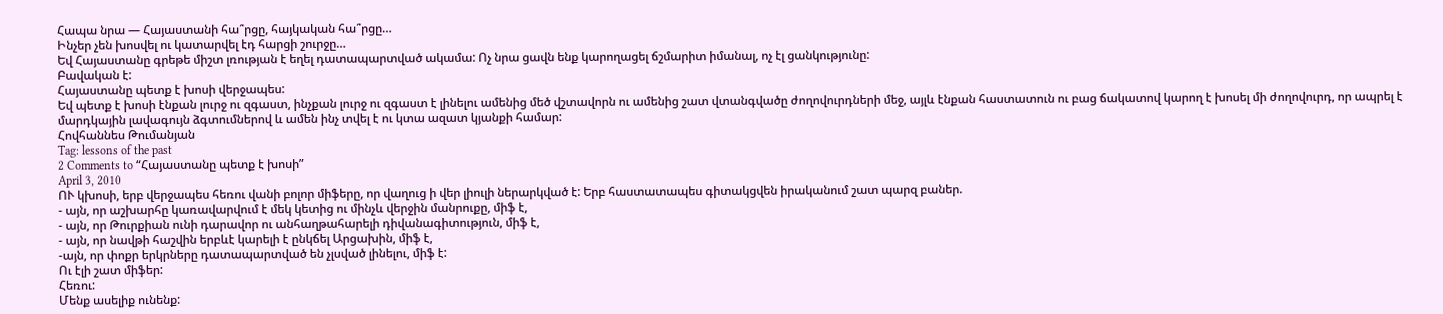Հապա նրա — Հայաստանի հա՞րցը, հայկական հա՞րցը…
Ինչեր չեն խոսվել ու կատարվել էդ հարցի շուրջը…
Եվ Հայաստանը գրեթե միշտ լռության է եղել դատապարտված ակամա: Ոչ նրա ցավն ենք կարողացել ճշմարիտ իմանալ, ոչ էլ ցանկությունը:
Բավական է:
Հայաստանը պետք է խոսի վերջապես:
Եվ պետք է խոսի էնքան լուրջ ու զգաստ, ինչքան լուրջ ու զգաստ է լինելու ամենից մեծ վշտավորն ու ամենից շատ վտանգվածը ժողովուրդների մեջ, այլև էնքան հաստատուն ու բաց ճակատով կարող է խոսել մի ժողովուրդ, որ ապրել է մարդկային լավագույն ձգտումներով և ամեն ինչ տվել է ու կտա ազատ կյանքի համար:
Հովհաննես Թումանյան
Tag: lessons of the past
2 Comments to “Հայաստանը պետք է խոսի”
April 3, 2010
ՈՒ կխոսի, երբ վերջապես հեռու վանի բոլոր միֆերը, որ վաղուց ի վեր լիուլի ներարկված է: Երբ հաստատապես գիտակցվեն իրականում շատ պարզ բաներ.
- այն, որ աշխարհը կառավարվում է մեկ կետից ու մինչև վերջին մանրուքը, միֆ է,
- այն, որ Թուրքիան ունի դարավոր ու անհաղթահարելի դիվանագիտություն, միֆ է,
- այն, որ նավթի հաշվին երբևէ կարելի է ընկճել Արցախին, միֆ է,
-այն, որ փոքր երկրները դատապարտված են չլսված լինելու, միֆ է:
Ու էլի շատ միֆեր:
Հեռու:
Մենք ասելիք ունենք: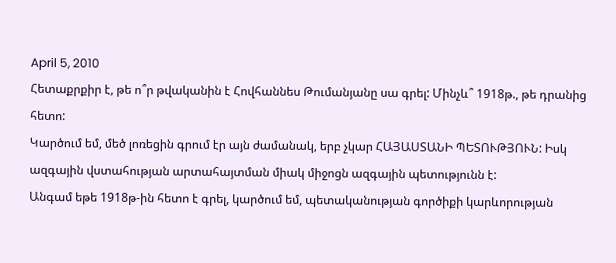April 5, 2010
Հետաքրքիր է, թե ո՞ր թվականին է Հովհաննես Թումանյանը սա գրել: Մինչև՞ 1918թ., թե դրանից հետո:
Կարծում եմ, մեծ լոռեցին գրում էր այն ժամանակ, երբ չկար ՀԱՅԱՍՏԱՆԻ ՊԵՏՈՒԹՅՈՒՆ: Իսկ ազգային վստահության արտահայտման միակ միջոցն ազգային պետությունն է:
Անգամ եթե 1918թ-ին հետո է գրել, կարծում եմ, պետականության գործիքի կարևորության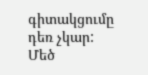գիտակցումը դեռ չկար:
Մեծ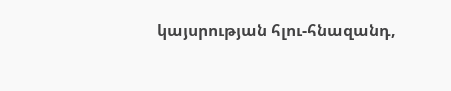կայսրության հլու-հնազանդ,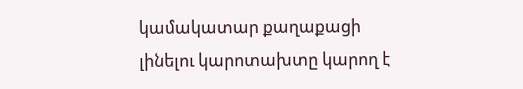կամակատար քաղաքացի լինելու կարոտախտը կարող է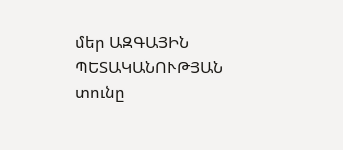մեր ԱԶԳԱՅԻՆ ՊԵՏԱԿԱՆՈՒԹՅԱՆ տունը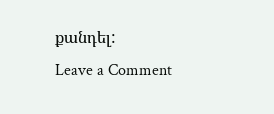քանդել:
Leave a Comment